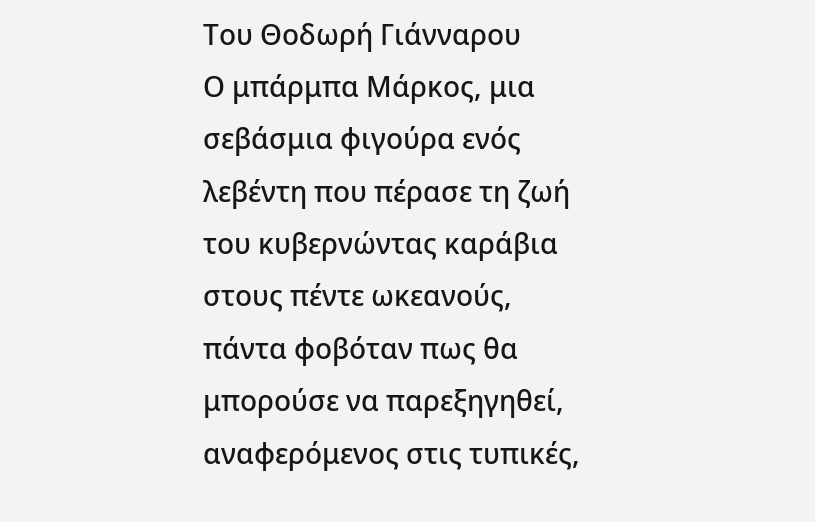Του Θοδωρή Γιάνναρου
Ο μπάρμπα Μάρκος, μια σεβάσμια φιγούρα ενός λεβέντη που πέρασε τη ζωή του κυβερνώντας καράβια στους πέντε ωκεανούς, πάντα φοβόταν πως θα μπορούσε να παρεξηγηθεί, αναφερόμενος στις τυπικές,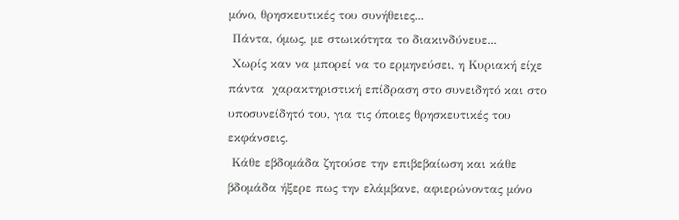μόνο, θρησκευτικές του συνήθειες...
 Πάντα, όμως, με στωικότητα το διακινδύνευε...
 Χωρίς καν να μπορεί να το ερμηνεύσει, η Κυριακή είχε πάντα  χαρακτηριστική επίδραση στο συνειδητό και στο υποσυνείδητό του, για τις όποιες θρησκευτικές του εκφάνσεις.
 Κάθε εβδομάδα ζητούσε την επιβεβαίωση και κάθε βδομάδα ήξερε πως την ελάμβανε, αφιερώνοντας μόνο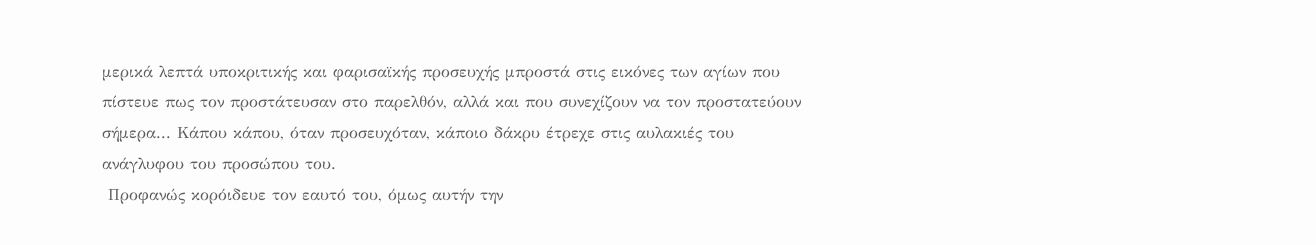μερικά λεπτά υποκριτικής και φαρισαϊκής προσευχής μπροστά στις εικόνες των αγίων που πίστευε πως τον προστάτευσαν στο παρελθόν, αλλά και που συνεχίζουν να τον προστατεύουν σήμερα... Κάπου κάπου, όταν προσευχόταν, κάποιο δάκρυ έτρεχε στις αυλακιές του ανάγλυφου του προσώπου του.
 Προφανώς κορόιδευε τον εαυτό του, όμως αυτήν την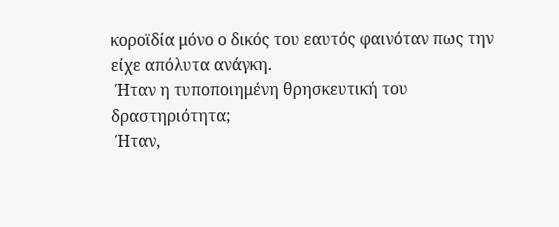κοροϊδία μόνο ο δικός του εαυτός φαινόταν πως την είχε απόλυτα ανάγκη.
 Ήταν η τυποποιημένη θρησκευτική του δραστηριότητα;
 Ήταν,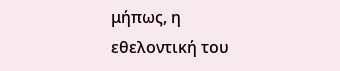μήπως, η εθελοντική του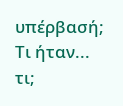υπέρβασή; Τι ήταν... τι;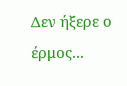Δεν ήξερε ο έρμος...